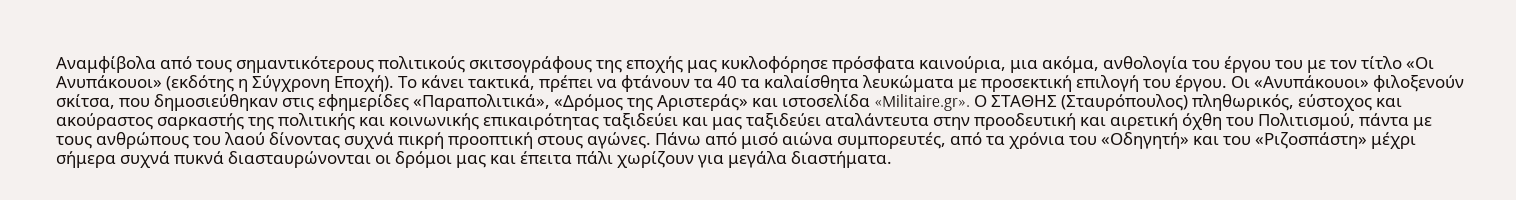Αναμφίβολα από τους σημαντικότερους πολιτικούς σκιτσογράφους της εποχής μας κυκλοφόρησε πρόσφατα καινούρια, μια ακόμα, ανθολογία του έργου του με τον τίτλο «Οι Ανυπάκουοι» (εκδότης η Σύγχρονη Εποχή). Το κάνει τακτικά, πρέπει να φτάνουν τα 40 τα καλαίσθητα λευκώματα με προσεκτική επιλογή του έργου. Οι «Ανυπάκουοι» φιλοξενούν σκίτσα, που δημοσιεύθηκαν στις εφημερίδες «Παραπολιτικά», «Δρόμος της Αριστεράς» και ιστοσελίδα «Militaire.gr». Ο ΣΤΑΘΗΣ (Σταυρόπουλος) πληθωρικός, εύστοχος και ακούραστος σαρκαστής της πολιτικής και κοινωνικής επικαιρότητας ταξιδεύει και μας ταξιδεύει αταλάντευτα στην προοδευτική και αιρετική όχθη του Πολιτισμού, πάντα με τους ανθρώπους του λαού δίνοντας συχνά πικρή προοπτική στους αγώνες. Πάνω από μισό αιώνα συμπορευτές, από τα χρόνια του «Οδηγητή» και του «Ριζοσπάστη» μέχρι σήμερα συχνά πυκνά διασταυρώνονται οι δρόμοι μας και έπειτα πάλι χωρίζουν για μεγάλα διαστήματα.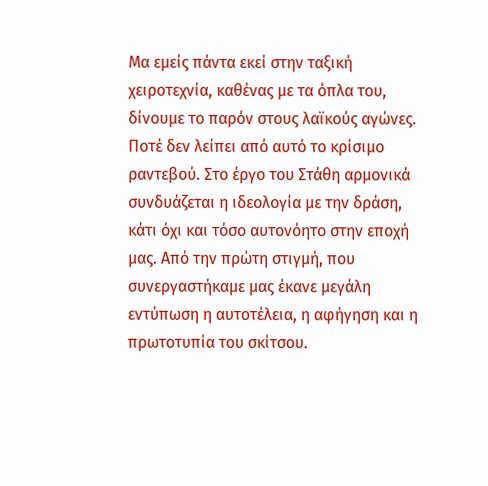Μα εμείς πάντα εκεί στην ταξική χειροτεχνία, καθένας με τα όπλα του, δίνουμε το παρόν στους λαϊκούς αγώνες. Ποτέ δεν λείπει από αυτό το κρίσιμο ραντεβού. Στο έργο του Στάθη αρμονικά συνδυάζεται η ιδεολογία με την δράση, κάτι όχι και τόσο αυτονόητο στην εποχή μας. Από την πρώτη στιγμή, που συνεργαστήκαμε μας έκανε μεγάλη εντύπωση η αυτοτέλεια, η αφήγηση και η πρωτοτυπία του σκίτσου.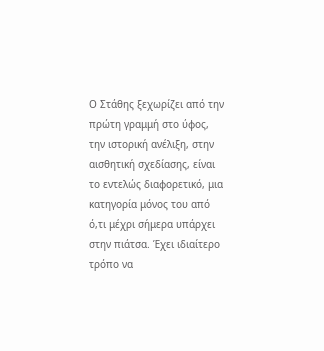Ο Στάθης ξεχωρίζει από την πρώτη γραμμή στο ύφος, την ιστορική ανέλιξη, στην αισθητική σχεδίασης, είναι το εντελώς διαφορετικό, μια κατηγορία μόνος του από ό,τι μέχρι σήμερα υπάρχει στην πιάτσα. Έχει ιδιαίτερο τρόπο να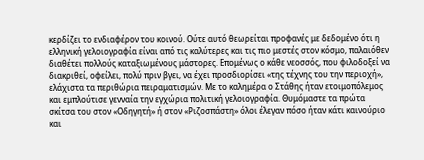κερδίζει το ενδιαφέρον του κοινού. Ούτε αυτό θεωρείται προφανές με δεδομένο ότι η ελληνική γελοιογραφία είναι από τις καλύτερες και τις πιο μεστές στον κόσμο, παλαιόθεν διαθέτει πολλούς καταξιωμένους μάστορες. Επομένως ο κάθε νεοσσός, που φιλοδοξεί να διακριθεί, οφείλει, πολύ πριν βγει, να έχει προσδιορίσει «της τέχνης του την περιοχή», ελάχιστα τα περιθώρια πειραματισμών. Με το καλημέρα ο Στάθης ήταν ετοιμοπόλεμος και εμπλούτισε γενναία την εγχώρια πολιτική γελοιογραφία. Θυμόμαστε τα πρώτα σκίτσα του στον «Οδηγητή» ή στον «Ριζοσπάστη» όλοι έλεγαν πόσο ήταν κάτι καινούριο και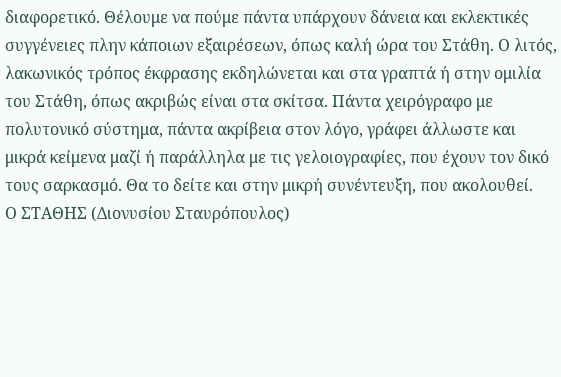διαφορετικό. Θέλουμε να πούμε πάντα υπάρχουν δάνεια και εκλεκτικές συγγένειες πλην κάποιων εξαιρέσεων, όπως καλή ώρα του Στάθη. Ο λιτός, λακωνικός τρόπος έκφρασης εκδηλώνεται και στα γραπτά ή στην ομιλία του Στάθη, όπως ακριβώς είναι στα σκίτσα. Πάντα χειρόγραφο με πολυτονικό σύστημα, πάντα ακρίβεια στον λόγο, γράφει άλλωστε και μικρά κείμενα μαζί ή παράλληλα με τις γελοιογραφίες, που έχουν τον δικό τους σαρκασμό. Θα το δείτε και στην μικρή συνέντευξη, που ακολουθεί.
Ο ΣΤΑΘΗΣ (Διονυσίου Σταυρόπουλος)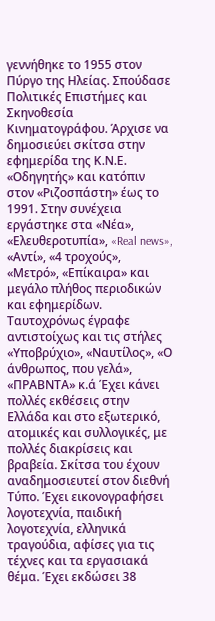γεννήθηκε το 1955 στον Πύργο της Ηλείας. Σπούδασε Πολιτικές Επιστήμες και Σκηνοθεσία Κινηματογράφου. Άρχισε να δημοσιεύει σκίτσα στην εφημερίδα της Κ.Ν.Ε. «Οδηγητής» και κατόπιν στον «Ριζοσπάστη» έως το 1991. Στην συνέχεια εργάστηκε στα «Νέα», «Ελευθεροτυπία», «Real news», «Αντί», «4 τροχούς», «Μετρό», «Επίκαιρα» και μεγάλο πλήθος περιοδικών και εφημερίδων. Ταυτοχρόνως έγραφε αντιστοίχως και τις στήλες «Υποβρύχιο», «Ναυτίλος», «Ο άνθρωπος, που γελά», «ΠΡΑΒΝΤΑ» κ.ά Έχει κάνει πολλές εκθέσεις στην Ελλάδα και στο εξωτερικό, ατομικές και συλλογικές, με πολλές διακρίσεις και βραβεία. Σκίτσα του έχουν αναδημοσιευτεί στον διεθνή Τύπο. Έχει εικονογραφήσει λογοτεχνία, παιδική λογοτεχνία, ελληνικά τραγούδια, αφίσες για τις τέχνες και τα εργασιακά θέμα. Έχει εκδώσει 38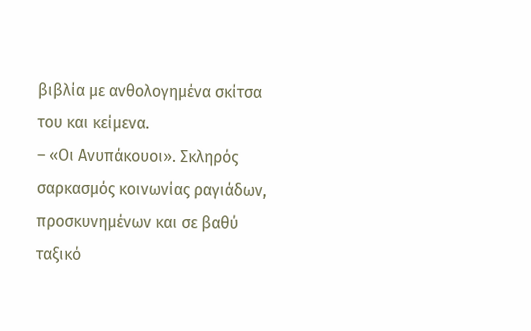βιβλία με ανθολογημένα σκίτσα του και κείμενα.
– «Οι Ανυπάκουοι». Σκληρός σαρκασμός κοινωνίας ραγιάδων, προσκυνημένων και σε βαθύ ταξικό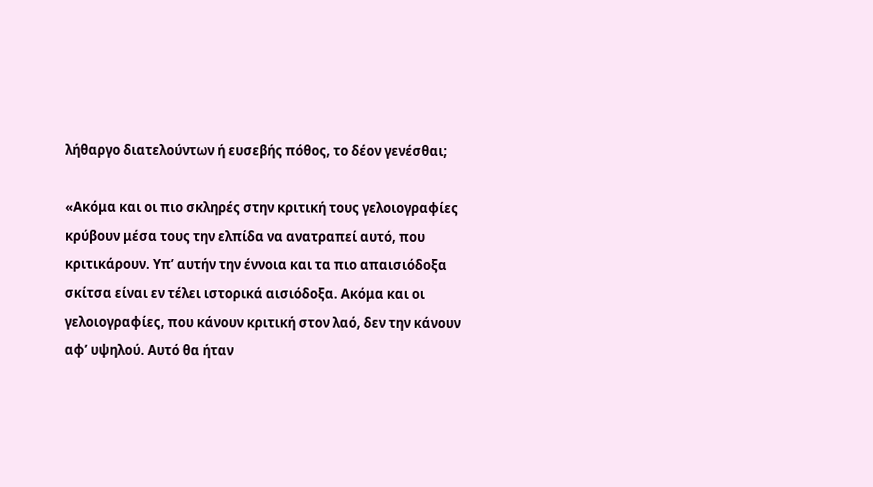λήθαργο διατελούντων ή ευσεβής πόθος, το δέον γενέσθαι;

«Ακόμα και οι πιο σκληρές στην κριτική τους γελοιογραφίες κρύβουν μέσα τους την ελπίδα να ανατραπεί αυτό, που κριτικάρουν. Υπ’ αυτήν την έννοια και τα πιο απαισιόδοξα σκίτσα είναι εν τέλει ιστορικά αισιόδοξα. Ακόμα και οι γελοιογραφίες, που κάνουν κριτική στον λαό, δεν την κάνουν αφ’ υψηλού. Αυτό θα ήταν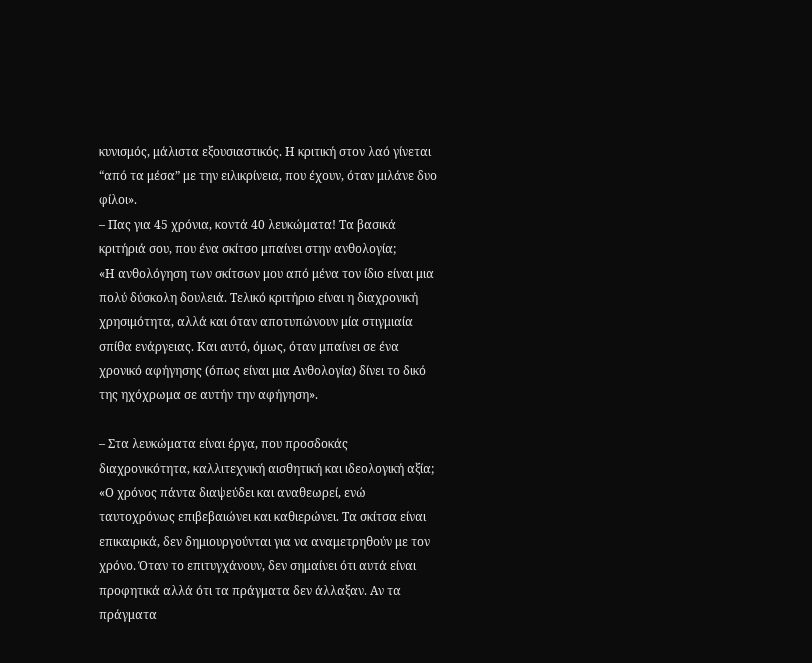κυνισμός, μάλιστα εξουσιαστικός. Η κριτική στον λαό γίνεται “από τα μέσα” με την ειλικρίνεια, που έχουν, όταν μιλάνε δυο φίλοι».
– Πας για 45 χρόνια, κοντά 40 λευκώματα! Τα βασικά κριτήριά σου, που ένα σκίτσο μπαίνει στην ανθολογία;
«Η ανθολόγηση των σκίτσων μου από μένα τον ίδιο είναι μια πολύ δύσκολη δουλειά. Τελικό κριτήριο είναι η διαχρονική χρησιμότητα, αλλά και όταν αποτυπώνουν μία στιγμιαία σπίθα ενάργειας. Και αυτό, όμως, όταν μπαίνει σε ένα χρονικό αφήγησης (όπως είναι μια Ανθολογία) δίνει το δικό της ηχόχρωμα σε αυτήν την αφήγηση».

– Στα λευκώματα είναι έργα, που προσδοκάς διαχρονικότητα, καλλιτεχνική αισθητική και ιδεολογική αξία;
«Ο χρόνος πάντα διαψεύδει και αναθεωρεί, ενώ ταυτοχρόνως επιβεβαιώνει και καθιερώνει. Τα σκίτσα είναι επικαιρικά, δεν δημιουργούνται για να αναμετρηθούν με τον χρόνο. Όταν το επιτυγχάνουν, δεν σημαίνει ότι αυτά είναι προφητικά αλλά ότι τα πράγματα δεν άλλαξαν. Αν τα πράγματα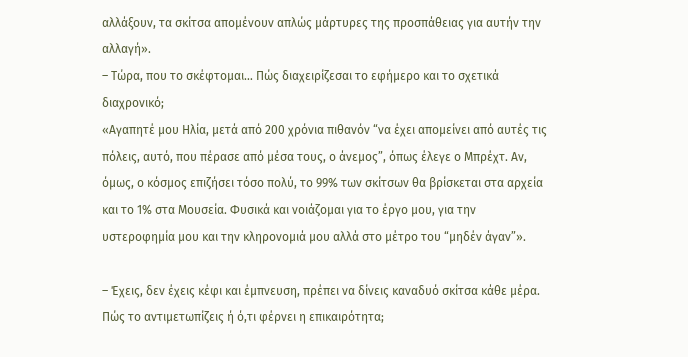αλλάξουν, τα σκίτσα απομένουν απλώς μάρτυρες της προσπάθειας για αυτήν την αλλαγή».
– Τώρα, που το σκέφτομαι… Πώς διαχειρίζεσαι το εφήμερο και το σχετικά διαχρονικό;
«Αγαπητέ μου Ηλία, μετά από 200 χρόνια πιθανόν “να έχει απομείνει από αυτές τις πόλεις, αυτό, που πέρασε από μέσα τους, ο άνεμος”, όπως έλεγε ο Μπρέχτ. Αν, όμως, ο κόσμος επιζήσει τόσο πολύ, το 99% των σκίτσων θα βρίσκεται στα αρχεία και το 1% στα Μουσεία. Φυσικά και νοιάζομαι για το έργο μου, για την υστεροφημία μου και την κληρονομιά μου αλλά στο μέτρο του “μηδέν άγαν”».

– Έχεις, δεν έχεις κέφι και έμπνευση, πρέπει να δίνεις καναδυό σκίτσα κάθε μέρα. Πώς το αντιμετωπίζεις ή ό,τι φέρνει η επικαιρότητα;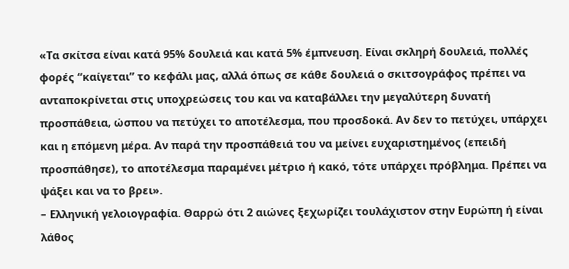«Τα σκίτσα είναι κατά 95% δουλειά και κατά 5% έμπνευση. Είναι σκληρή δουλειά, πολλές φορές “καίγεται” το κεφάλι μας, αλλά όπως σε κάθε δουλειά ο σκιτσογράφος πρέπει να ανταποκρίνεται στις υποχρεώσεις του και να καταβάλλει την μεγαλύτερη δυνατή προσπάθεια, ώσπου να πετύχει το αποτέλεσμα, που προσδοκά. Αν δεν το πετύχει, υπάρχει και η επόμενη μέρα. Αν παρά την προσπάθειά του να μείνει ευχαριστημένος (επειδή προσπάθησε), το αποτέλεσμα παραμένει μέτριο ή κακό, τότε υπάρχει πρόβλημα. Πρέπει να ψάξει και να το βρει».
– Ελληνική γελοιογραφία. Θαρρώ ότι 2 αιώνες ξεχωρίζει τουλάχιστον στην Ευρώπη ή είναι λάθος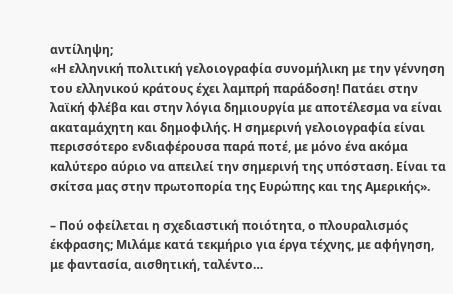αντίληψη;
«Η ελληνική πολιτική γελοιογραφία συνομήλικη με την γέννηση του ελληνικού κράτους έχει λαμπρή παράδοση! Πατάει στην λαϊκή φλέβα και στην λόγια δημιουργία με αποτέλεσμα να είναι ακαταμάχητη και δημοφιλής. Η σημερινή γελοιογραφία είναι περισσότερο ενδιαφέρουσα παρά ποτέ, με μόνο ένα ακόμα καλύτερο αύριο να απειλεί την σημερινή της υπόσταση. Είναι τα σκίτσα μας στην πρωτοπορία της Ευρώπης και της Αμερικής».

– Πού οφείλεται η σχεδιαστική ποιότητα, ο πλουραλισμός έκφρασης; Μιλάμε κατά τεκμήριο για έργα τέχνης, με αφήγηση, με φαντασία, αισθητική, ταλέντο…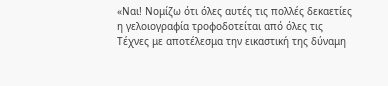«Ναι! Νομίζω ότι όλες αυτές τις πολλές δεκαετίες η γελοιογραφία τροφοδοτείται από όλες τις Τέχνες με αποτέλεσμα την εικαστική της δύναμη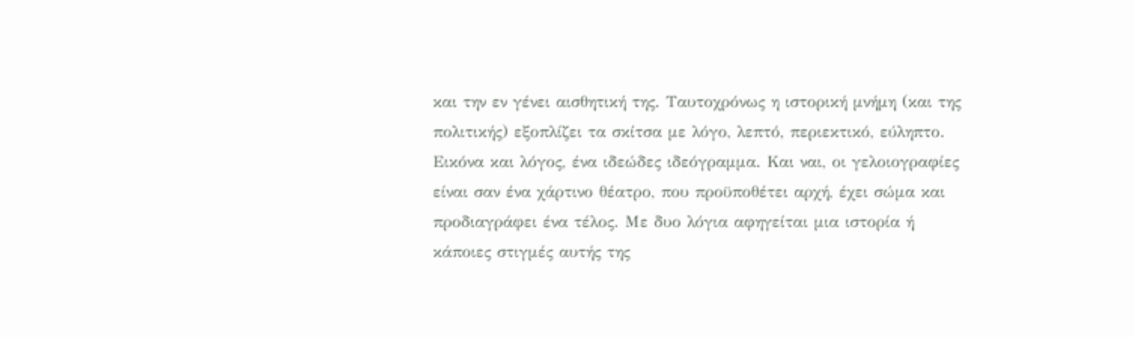και την εν γένει αισθητική της. Ταυτοχρόνως η ιστορική μνήμη (και της πολιτικής) εξοπλίζει τα σκίτσα με λόγο, λεπτό, περιεκτικό, εύληπτο. Εικόνα και λόγος, ένα ιδεώδες ιδεόγραμμα. Και ναι, οι γελοιογραφίες είναι σαν ένα χάρτινο θέατρο, που προϋποθέτει αρχή, έχει σώμα και προδιαγράφει ένα τέλος. Με δυο λόγια αφηγείται μια ιστορία ή κάποιες στιγμές αυτής της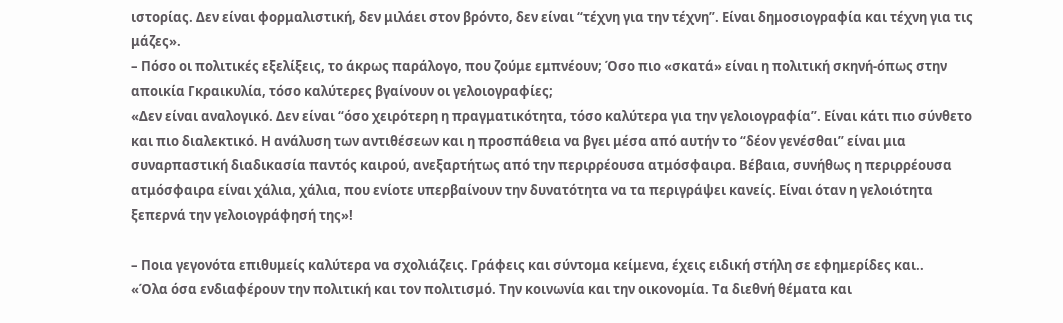ιστορίας. Δεν είναι φορμαλιστική, δεν μιλάει στον βρόντο, δεν είναι “τέχνη για την τέχνη”. Είναι δημοσιογραφία και τέχνη για τις μάζες».
– Πόσο οι πολιτικές εξελίξεις, το άκρως παράλογο, που ζούμε εμπνέουν; Όσο πιο «σκατά» είναι η πολιτική σκηνή-όπως στην αποικία Γκραικυλία, τόσο καλύτερες βγαίνουν οι γελοιογραφίες;
«Δεν είναι αναλογικό. Δεν είναι “όσο χειρότερη η πραγματικότητα, τόσο καλύτερα για την γελοιογραφία”. Είναι κάτι πιο σύνθετο και πιο διαλεκτικό. Η ανάλυση των αντιθέσεων και η προσπάθεια να βγει μέσα από αυτήν το “δέον γενέσθαι” είναι μια συναρπαστική διαδικασία παντός καιρού, ανεξαρτήτως από την περιρρέουσα ατμόσφαιρα. Βέβαια, συνήθως η περιρρέουσα ατμόσφαιρα είναι χάλια, χάλια, που ενίοτε υπερβαίνουν την δυνατότητα να τα περιγράψει κανείς. Είναι όταν η γελοιότητα ξεπερνά την γελοιογράφησή της»!

– Ποια γεγονότα επιθυμείς καλύτερα να σχολιάζεις. Γράφεις και σύντομα κείμενα, έχεις ειδική στήλη σε εφημερίδες και..
«Όλα όσα ενδιαφέρουν την πολιτική και τον πολιτισμό. Την κοινωνία και την οικονομία. Τα διεθνή θέματα και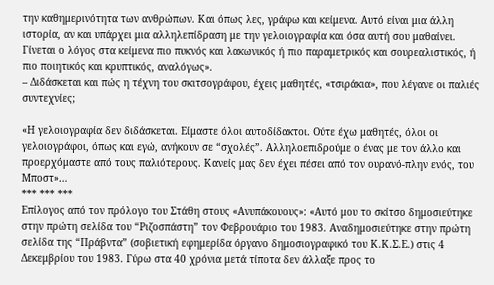την καθημερινότητα των ανθρώπων. Και όπως λες, γράφω και κείμενα. Αυτό είναι μια άλλη ιστορία, αν και υπάρχει μια αλληλεπίδραση με την γελοιογραφία και όσα αυτή σου μαθαίνει. Γίνεται ο λόγος στα κείμενα πιο πυκνός και λακωνικός ή πιο παραμετρικός και σουρεαλιστικός, ή πιο ποιητικός και κρυπτικός, αναλόγως».
– Διδάσκεται και πώς η τέχνη του σκιτσογράφου, έχεις μαθητές, «τσιράκια», που λέγανε οι παλιές συντεχνίες;

«Η γελοιογραφία δεν διδάσκεται. Είμαστε όλοι αυτοδίδακτοι. Ούτε έχω μαθητές, όλοι οι γελοιογράφοι, όπως και εγώ, ανήκουν σε “σχολές”. Αλληλοεπιδρούμε ο ένας με τον άλλο και προερχόμαστε από τους παλιότερους. Κανείς μας δεν έχει πέσει από τον ουρανό-πλην ενός, του Μποστ»…
*** *** ***
Επίλογος από τον πρόλογο του Στάθη στους «Ανυπάκουους»: «Αυτό μου το σκίτσο δημοσιεύτηκε στην πρώτη σελίδα του “Ριζοσπάστη” τον Φεβρουάριο του 1983. Αναδημοσιεύτηκε στην πρώτη σελίδα της “Πράβντα” (σοβιετική εφημερίδα όργανο δημοσιογραφικό του Κ.Κ.Σ.Ε.) στις 4 Δεκεμβρίου του 1983. Γύρω στα 40 χρόνια μετά τίποτα δεν άλλαξε προς το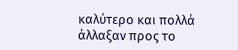καλύτερο και πολλά άλλαξαν προς το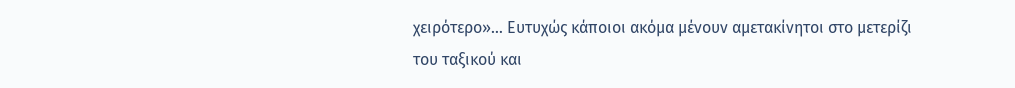χειρότερο»… Ευτυχώς κάποιοι ακόμα μένουν αμετακίνητοι στο μετερίζι του ταξικού και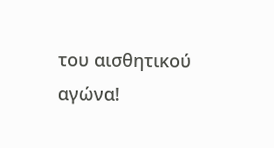του αισθητικού αγώνα!